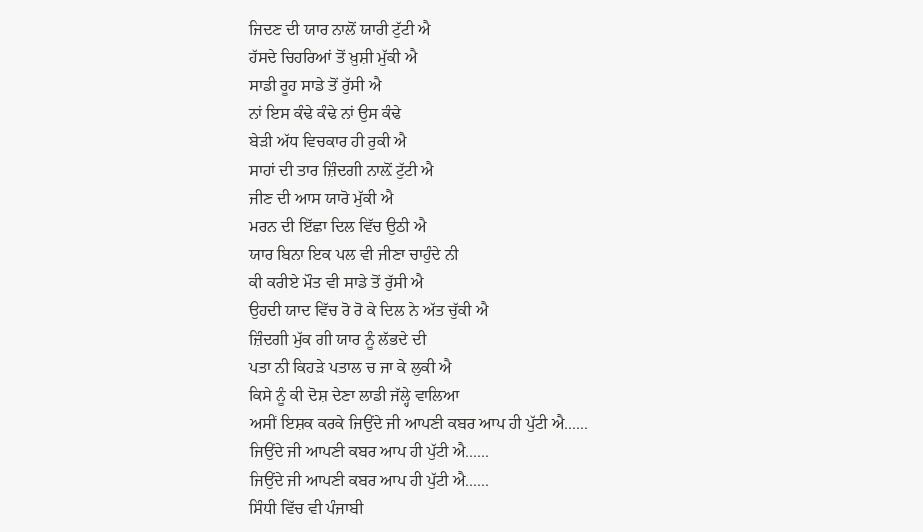ਜਿਦਣ ਦੀ ਯਾਰ ਨਾਲੋਂ ਯਾਰੀ ਟੁੱਟੀ ਐ
ਹੱਸਦੇ ਚਿਹਰਿਆਂ ਤੋਂ ਖ਼ੁਸ਼ੀ ਮੁੱਕੀ ਐ
ਸਾਡੀ ਰੂਹ ਸਾਡੇ ਤੋਂ ਰੁੱਸੀ ਐ
ਨਾਂ ਇਸ ਕੰਢੇ ਕੰਢੇ ਨਾਂ ਉਸ ਕੰਢੇ
ਬੇੜੀ ਅੱਧ ਵਿਚਕਾਰ ਹੀ ਰੁਕੀ ਐ
ਸਾਹਾਂ ਦੀ ਤਾਰ ਜ਼ਿੰਦਗੀ ਨਾਲ਼ੋਂ ਟੁੱਟੀ ਐ
ਜੀਣ ਦੀ ਆਸ ਯਾਰੋ ਮੁੱਕੀ ਐ
ਮਰਨ ਦੀ ਇੱਛਾ ਦਿਲ ਵਿੱਚ ਉਠੀ ਐ
ਯਾਰ ਬਿਨਾ ਇਕ ਪਲ ਵੀ ਜੀਣਾ ਚਾਹੁੰਦੇ ਨੀ
ਕੀ ਕਰੀਏ ਮੌਤ ਵੀ ਸਾਡੇ ਤੋਂ ਰੁੱਸੀ ਐ
ਉਹਦੀ ਯਾਦ ਵਿੱਚ ਰੋ ਰੋ ਕੇ ਦਿਲ ਨੇ ਅੱਤ ਚੁੱਕੀ ਐ
ਜ਼ਿੰਦਗੀ ਮੁੱਕ ਗੀ ਯਾਰ ਨੂੰ ਲੱਭਦੇ ਦੀ
ਪਤਾ ਨੀ ਕਿਹੜੇ ਪਤਾਲ ਚ ਜਾ ਕੇ ਲੁਕੀ ਐ
ਕਿਸੇ ਨੂੰ ਕੀ ਦੋਸ਼ ਦੇਣਾ ਲਾਡੀ ਜੱਲ੍ਹੇ ਵਾਲਿਆ
ਅਸੀਂ ਇਸ਼ਕ ਕਰਕੇ ਜਿਉਂਦੇ ਜੀ ਆਪਣੀ ਕਬਰ ਆਪ ਹੀ ਪੁੱਟੀ ਐ......
ਜਿਉਂਦੇ ਜੀ ਆਪਣੀ ਕਬਰ ਆਪ ਹੀ ਪੁੱਟੀ ਐ......
ਜਿਉਂਦੇ ਜੀ ਆਪਣੀ ਕਬਰ ਆਪ ਹੀ ਪੁੱਟੀ ਐ......
ਸਿੰਧੀ ਵਿੱਚ ਵੀ ਪੰਜਾਬੀ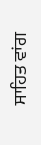ਸਾਹਿਤ ਵਾਂਗ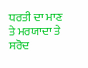ਧਰਤੀ ਦਾ ਮਾਣ ਤੇ ਮਰਯਾਦਾ ਤੇ ਸਰੋਦ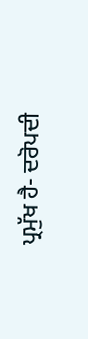ਪ੍ਰਮੁੱਖ ਹੈ- ਦਰੋਪਦੀ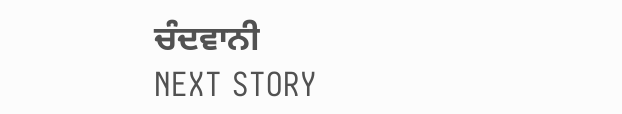ਚੰਦਵਾਨੀ
NEXT STORY